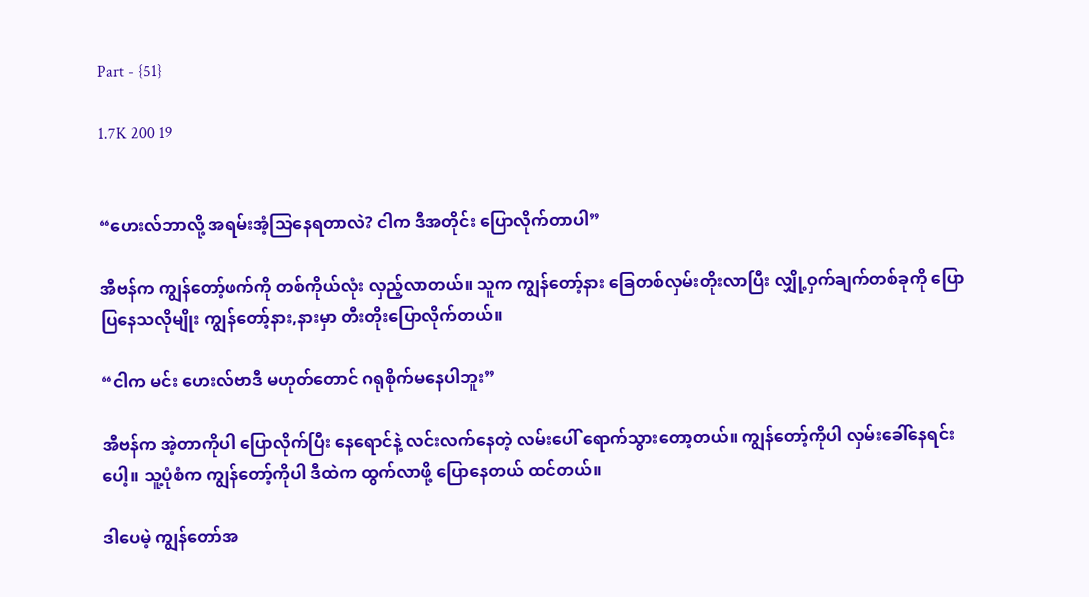Part - {51}

1.7K 200 19


“ဟေးလ်ဘာလို့ အရမ်းအံ့သြနေရတာလဲ? ငါက ဒီအတိုင်း ပြောလိုက်တာပါ”

အီဗန်က ကျွန်တော့်ဖက်ကို တစ်ကိုယ်လုံး လှည့်လာတယ်။ သူက ကျွန်တော့်နား ခြေတစ်လှမ်းတိုးလာပြီး လျှို့ဝှက်ချက်တစ်ခုကို ပြောပြနေသလိုမျိုး ကျွန်တော့်နား,နားမှာ တီးတိုးပြောလိုက်တယ်။

“ငါက မင်း ဟေးလ်ဗာဒီ မဟုတ်တောင် ဂရုစိုက်မနေပါဘူး”

အီဗန်က အဲ့တာကိုပါ ပြောလိုက်ပြီး နေရောင်နဲ့ လင်းလက်နေတဲ့ လမ်းပေါ် ရောက်သွားတော့တယ်။ ကျွန်တော့်ကိုပါ လှမ်းခေါ်နေရင်းပေါ့။ သူ့ပုံစံက ကျွန်တော့်ကိုပါ ဒီထဲက ထွက်လာဖို့ ပြောနေတယ် ထင်တယ်။

ဒါပေမဲ့ ကျွန်တော်အ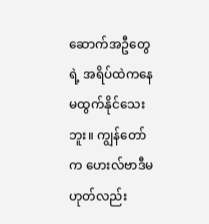ဆောက်အဦတွေရဲ့ အရိပ်ထဲကနေ မထွက်နိုင်သေးဘူး။ ကျွန်တော်က ဟေးလ်ဗာဒီမဟုတ်လည်း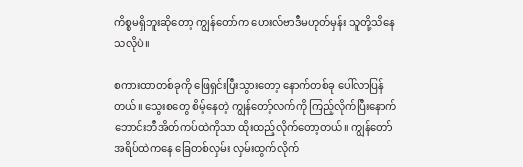ကိစ္စမရှိဘူးဆိုတော့ ကျွန်တော်က ဟေးလ်ဗာဒီမဟုတ်မှန်း သူတို့သိနေသလိုပဲ။

စကားထာတစ်ခုကို ဖြေရှင်းပြီးသွားတော့ နောက်တစ်ခု ပေါ်လာပြန်တယ်။ သွေးစတွေ စိမ့်နေတဲ့ ကျွန်တော့်လက်ကို ကြည့်လိုက်ပြီးနောက် ဘောင်းဘီအိတ်ကပ်ထဲကိုသာ ထိုးထည့်လိုက်တော့တယ်။ ကျွန်တော် အရိပ်ထဲကနေ ခြေတစ်လှမ်း လှမ်းထွက်လိုက်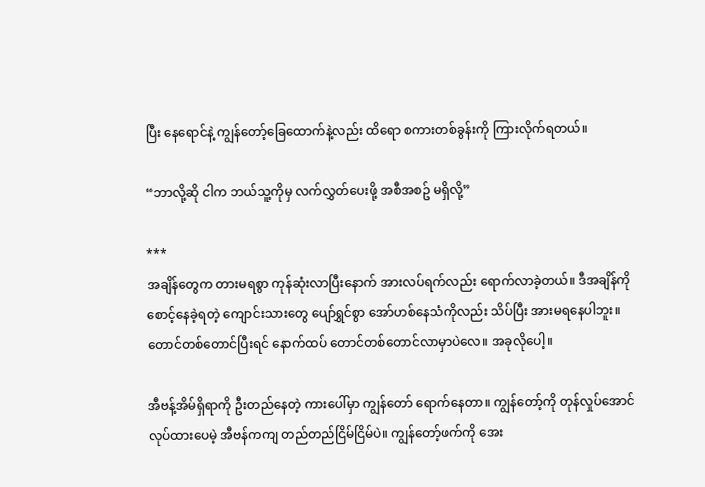ပြီး နေရောင်နဲ့ ကျွန်တော့်ခြေထောက်နဲ့လည်း ထိရော စကားတစ်ခွန်းကို ကြားလိုက်ရတယ်။

“ဘာလို့ဆို ငါက ဘယ်သူ့ကိုမှ လက်လွှတ်ပေးဖို့ အစီအစဥ် မရှိလို့”

***
အချိန်တွေက တားမရစွာ ကုန်ဆုံးလာပြီးနောက် အားလပ်ရက်လည်း ရောက်လာခဲ့တယ်။ ဒီအချိန်ကို စောင့်နေခဲ့ရတဲ့ ကျောင်းသားတွေ ပျော်ရွှင်စွာ အော်ဟစ်နေသံကိုလည်း သိပ်ပြီး အားမရနေပါဘူး။ တောင်တစ်တောင်ပြီးရင် နောက်ထပ် တောင်တစ်တောင်လာမှာပဲလေ။ အခုလိုပေါ့။

အီဗန့်အိမ်ရှိရာကို ဦးတည်နေတဲ့ ကားပေါ်မှာ ကျွန်တော် ရောက်နေတာ။ ကျွန်တော့်ကို တုန်လှုပ်အောင် လုပ်ထားပေမဲ့ အီဗန်ကကျ တည်တည်ငြိမ်ငြိမ်ပဲ။ ကျွန်တော့်ဖက်ကို အေး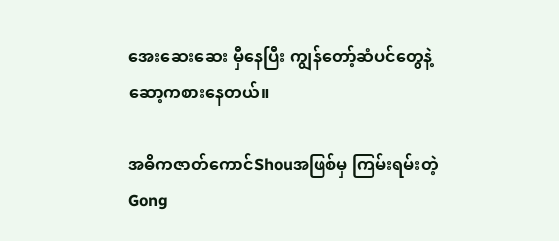အေးဆေးဆေး မှီနေပြီး ကျွန်တော့်ဆံပင်တွေနဲ့ ဆော့ကစားနေတယ်။

အဓိကဇာတ်ကောင်Shouအဖြစ်မှ ကြမ်းရမ်းတဲ့Gong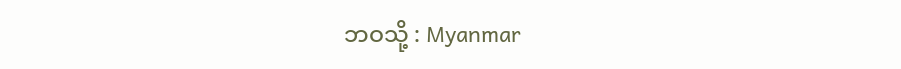ဘဝသို့ : Myanmar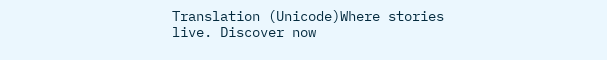Translation (Unicode)Where stories live. Discover now